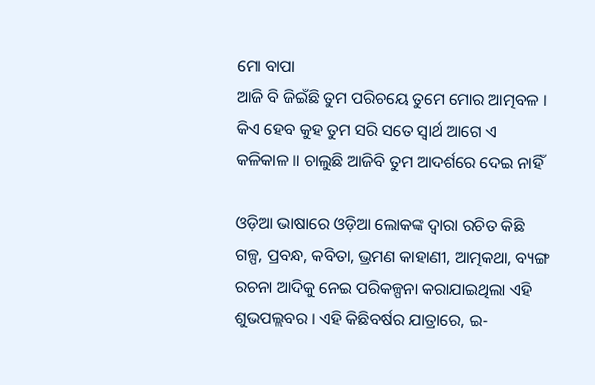ମୋ ବାପା
ଆଜି ବି ଜିଇଁଛି ତୁମ ପରିଚୟେ ତୁମେ ମୋର ଆତ୍ମବଳ । କିଏ ହେବ କୁହ ତୁମ ସରି ସତେ ସ୍ୱାର୍ଥ ଆଗେ ଏ କଳିକାଳ ॥ ଚାଲୁଛି ଆଜିବି ତୁମ ଆଦର୍ଶରେ ଦେଇ ନାହିଁ

ଓଡ଼ିଆ ଭାଷାରେ ଓଡ଼ିଆ ଲୋକଙ୍କ ଦ୍ୱାରା ରଚିତ କିଛି ଗଳ୍ପ, ପ୍ରବନ୍ଧ, କବିତା, ଭ୍ରମଣ କାହାଣୀ, ଆତ୍ମକଥା, ବ୍ୟଙ୍ଗ ରଚନା ଆଦିକୁ ନେଇ ପରିକଳ୍ପନା କରାଯାଇଥିଲା ଏହି ଶୁଭପଲ୍ଲବର । ଏହି କିଛିବର୍ଷର ଯାତ୍ରାରେ, ଇ-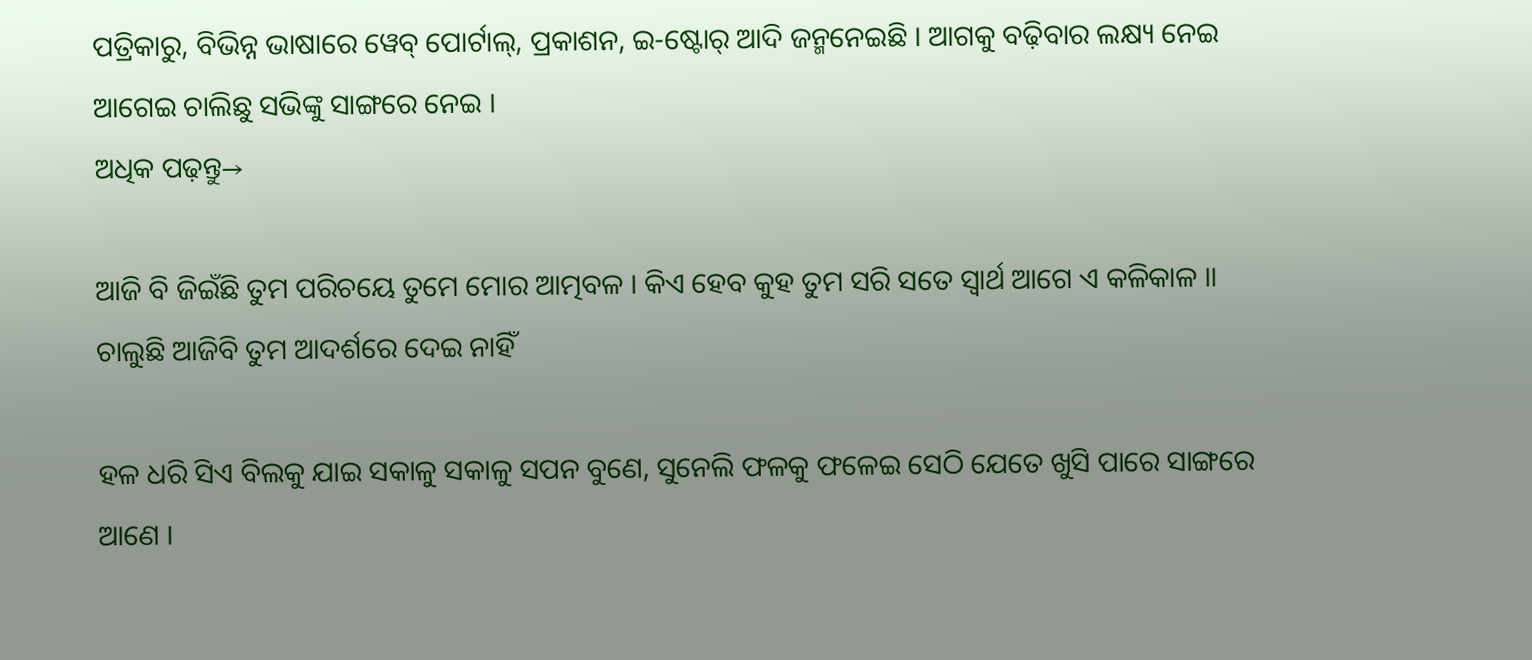ପତ୍ରିକାରୁ, ବିଭିନ୍ନ ଭାଷାରେ ୱେବ୍ ପୋର୍ଟାଲ୍, ପ୍ରକାଶନ, ଇ-ଷ୍ଟୋର୍ ଆଦି ଜନ୍ମନେଇଛି । ଆଗକୁ ବଢ଼ିବାର ଲକ୍ଷ୍ୟ ନେଇ ଆଗେଇ ଚାଲିଛୁ ସଭିଙ୍କୁ ସାଙ୍ଗରେ ନେଇ ।
ଅଧିକ ପଢ଼ନ୍ତୁ→

ଆଜି ବି ଜିଇଁଛି ତୁମ ପରିଚୟେ ତୁମେ ମୋର ଆତ୍ମବଳ । କିଏ ହେବ କୁହ ତୁମ ସରି ସତେ ସ୍ୱାର୍ଥ ଆଗେ ଏ କଳିକାଳ ॥ ଚାଲୁଛି ଆଜିବି ତୁମ ଆଦର୍ଶରେ ଦେଇ ନାହିଁ

ହଳ ଧରି ସିଏ ବିଲକୁ ଯାଇ ସକାଳୁ ସକାଳୁ ସପନ ବୁଣେ, ସୁନେଲି ଫଳକୁ ଫଳେଇ ସେଠି ଯେତେ ଖୁସି ପାରେ ସାଙ୍ଗରେ ଆଣେ ।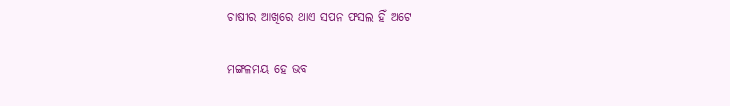ଚାଷୀର ଆଖିରେ ଥାଏ ସପନ ଫସଲ ହିଁ ଅଟେ

ମଙ୍ଗଳମୟ ହେ ଭବ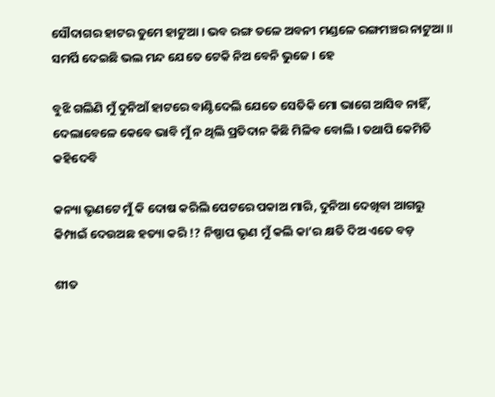ସୌଦାଗର ହାଟର ତୁମେ ହାଟୁଆ । ଭବ ରଙ୍ଗ ତଳେ ଅବନୀ ମଣ୍ଡଳେ ରଙ୍ଗମଞ୍ଚର ନାଟୁଆ ॥ ସମର୍ପି ଦେଇଛି ଭଲ ମନ୍ଦ ଯେତେ ଟେକି ନିଅ ବେନି ଭୁଜେ । ହେ

ବୁଝି ଗଲିଣି ମୁଁ ଦୁନିଆଁ ହାଟରେ ବାଣ୍ଟିଦେଲି ଯେତେ ସେତିକି ମୋ ଭାଗେ ଆସିବ ନାହିଁ, ଦେଲାବେଳେ କେବେ ଭାବି ମୁଁ ନ ଥିଲି ପ୍ରତିଦାନ କିଛି ମିଳିବ ବୋଲି । ତଥାପି କେମିତି କହିଦେବି

କନ୍ୟା ଭୃଣଟେ ମୁଁ କି ଦୋଷ କରିଲି ପେଟରେ ପକାଅ ମାରି, ଦୁନିଆ ଦେଖିବା ଆଗରୁ କିମ୍ପାଇଁ ଦେଉଅଛ ହତ୍ୟା କରି !? ନିଷ୍ପାପ ଭୃଣ ମୁଁ କଲି କା’ର କ୍ଷତି ଦିଅ ଏତେ ବଡ଼

ଶୀତ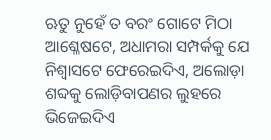ଋତୁ ନୁହେଁ ତ ବରଂ ଗୋଟେ ମିଠା ଆଶ୍ଳେଷଟେ, ଅଧାମରା ସମ୍ପର୍କକୁ ଯେ ନିଶ୍ୱାସଟେ ଫେରେଇଦିଏ, ଅଲୋଡ଼ା ଶବ୍ଦକୁ ଲୋଡ଼ିବାପଣର ଲୁହରେ ଭିଜେଇଦିଏ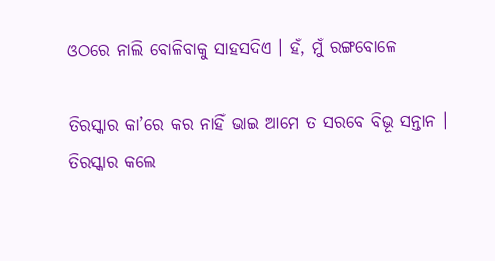ଓଠରେ ନାଲି ବୋଳିବାକୁ ସାହସଦିଏ । ହଁ, ମୁଁ ରଙ୍ଗବୋଳେ

ତିରସ୍କାର କା’ରେ କର ନାହିଁ ଭାଇ ଆମେ ତ ସରବେ ବିଭୂ ସନ୍ତାନ । ତିରସ୍କାର କଲେ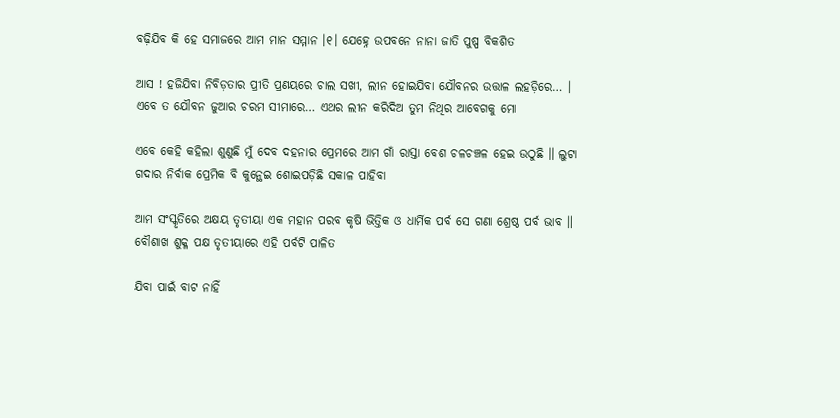ବଢ଼ିଯିବ କି ହେ ସମାଜରେ ଆମ ମାନ ସମ୍ମାନ ।୧। ଯେହ୍ନେ ଉପବନେ ନାନା ଜାତି ପୁଷ୍ପ ବିକଶିତ

ଆସ ! ହଜିଯିବା ନିବିଡ଼ତାର ପ୍ରୀତି ପ୍ରଣୟରେ ଚାଲ ସଖୀ, ଲୀନ ହୋଇଯିବା ଯୌବନର ଉତ୍ତାଳ ଲହଡ଼ିରେ… । ଏବେ ତ ଯୌବନ ଜୁଆର ଚରମ ସୀମାରେ… ଏଥର ଲୀନ କରିଦିଅ ତୁମ ନିଥିର ଆବେଗକୁ ମୋ

ଏବେ କେହି କହିଲା ଶୁଣୁଛି ମୁଁ ଦେବ ଦହନାର ପ୍ରେମରେ ଆମ ଗାଁ ରାସ୍ତା ବେଶ ଚଳଚଞ୍ଚଳ ହେଇ ଉଠୁଛି ॥ ଲୁଟା ଗଦାର ନିର୍ବାକ ପ୍ରେମିକ ବି କୁନ୍ଥେଇ ଶୋଇପଡ଼ିଛି ସକାଳ ପାହିବା

ଆମ ସଂସ୍କୃତିରେ ଅକ୍ଷୟ ତୃତୀୟା ଏକ ମହାନ ପରବ କୃଷି ଭିତ୍ତିକ ଓ ଧାର୍ମିକ ପର୍ବ ସେ ଗଣା ଶ୍ରେଷ୍ଠ ପର୍ବ ଭାବ ॥ ବୌଶାଖ ଶୁକ୍ଳ ପକ୍ଷ ତୃତୀୟାରେ ଏହି ପର୍ବଟି ପାଳିତ

ଯିବା ପାଇଁ ବାଟ ନାହିଁ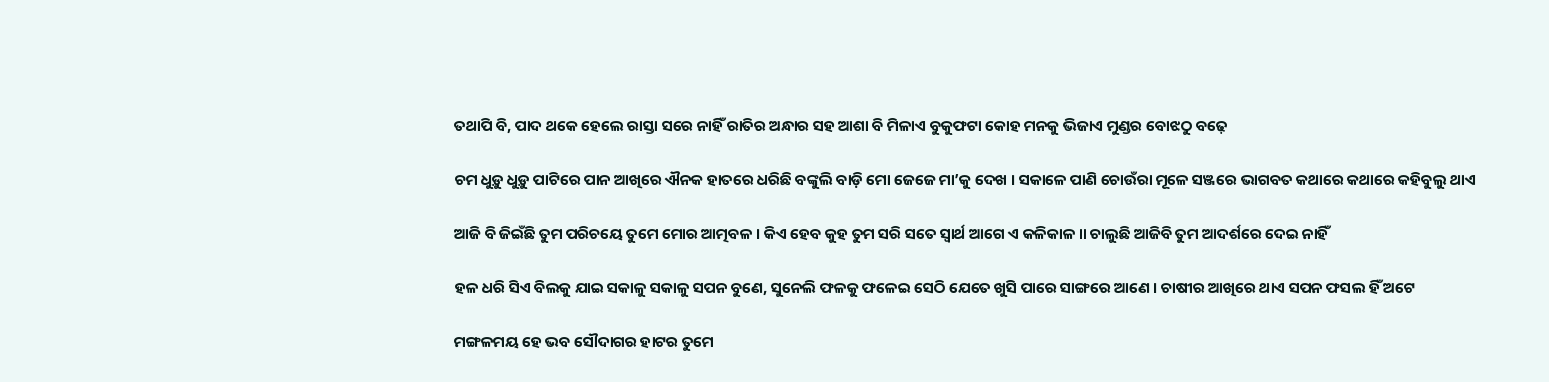ତଥାପି ବି, ପାଦ ଥକେ ହେଲେ ରାସ୍ତା ସରେ ନାହିଁ ରାତିର ଅନ୍ଧାର ସହ ଆଶା ବି ମିଳାଏ ବୁକୁଫଟା କୋହ ମନକୁ ଭିଜାଏ ମୁଣ୍ଡର ବୋଝଠୁ ବଢ଼େ

ଚମ ଧୁଡ଼ୁ ଧୁଡ଼ୁ ପାଟିରେ ପାନ ଆଖିରେ ଐନକ ହାତରେ ଧରିଛି ବଙ୍କୁଲି ବାଡ଼ି ମୋ ଜେଜେ ମା’କୁ ଦେଖ । ସକାଳେ ପାଣି ଚୋଉଁରା ମୂଳେ ସଞ୍ଜରେ ଭାଗବତ କଥାରେ କଥାରେ କହିବୁଲୁ ଥାଏ

ଆଜି ବି ଜିଇଁଛି ତୁମ ପରିଚୟେ ତୁମେ ମୋର ଆତ୍ମବଳ । କିଏ ହେବ କୁହ ତୁମ ସରି ସତେ ସ୍ୱାର୍ଥ ଆଗେ ଏ କଳିକାଳ ॥ ଚାଲୁଛି ଆଜିବି ତୁମ ଆଦର୍ଶରେ ଦେଇ ନାହିଁ

ହଳ ଧରି ସିଏ ବିଲକୁ ଯାଇ ସକାଳୁ ସକାଳୁ ସପନ ବୁଣେ, ସୁନେଲି ଫଳକୁ ଫଳେଇ ସେଠି ଯେତେ ଖୁସି ପାରେ ସାଙ୍ଗରେ ଆଣେ । ଚାଷୀର ଆଖିରେ ଥାଏ ସପନ ଫସଲ ହିଁ ଅଟେ

ମଙ୍ଗଳମୟ ହେ ଭବ ସୌଦାଗର ହାଟର ତୁମେ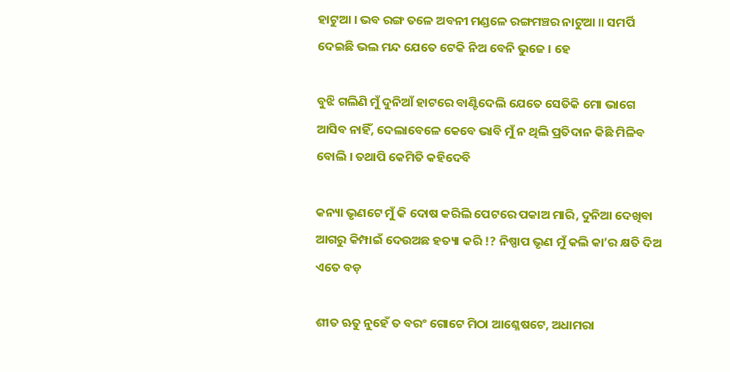ହାଟୁଆ । ଭବ ରଙ୍ଗ ତଳେ ଅବନୀ ମଣ୍ଡଳେ ରଙ୍ଗମଞ୍ଚର ନାଟୁଆ ॥ ସମର୍ପି ଦେଇଛି ଭଲ ମନ୍ଦ ଯେତେ ଟେକି ନିଅ ବେନି ଭୁଜେ । ହେ

ବୁଝି ଗଲିଣି ମୁଁ ଦୁନିଆଁ ହାଟରେ ବାଣ୍ଟିଦେଲି ଯେତେ ସେତିକି ମୋ ଭାଗେ ଆସିବ ନାହିଁ, ଦେଲାବେଳେ କେବେ ଭାବି ମୁଁ ନ ଥିଲି ପ୍ରତିଦାନ କିଛି ମିଳିବ ବୋଲି । ତଥାପି କେମିତି କହିଦେବି

କନ୍ୟା ଭୃଣଟେ ମୁଁ କି ଦୋଷ କରିଲି ପେଟରେ ପକାଅ ମାରି, ଦୁନିଆ ଦେଖିବା ଆଗରୁ କିମ୍ପାଇଁ ଦେଉଅଛ ହତ୍ୟା କରି !? ନିଷ୍ପାପ ଭୃଣ ମୁଁ କଲି କା’ର କ୍ଷତି ଦିଅ ଏତେ ବଡ଼

ଶୀତ ଋତୁ ନୁହେଁ ତ ବରଂ ଗୋଟେ ମିଠା ଆଶ୍ଳେଷଟେ, ଅଧାମରା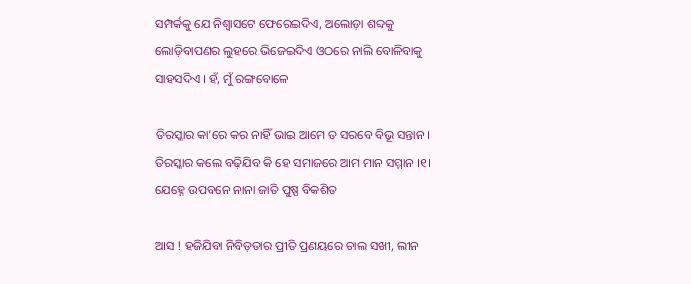ସମ୍ପର୍କକୁ ଯେ ନିଶ୍ୱାସଟେ ଫେରେଇଦିଏ, ଅଲୋଡ଼ା ଶବ୍ଦକୁ ଲୋଡ଼ିବାପଣର ଲୁହରେ ଭିଜେଇଦିଏ ଓଠରେ ନାଲି ବୋଳିବାକୁ ସାହସଦିଏ । ହଁ, ମୁଁ ରଙ୍ଗବୋଳେ

ତିରସ୍କାର କା’ରେ କର ନାହିଁ ଭାଇ ଆମେ ତ ସରବେ ବିଭୂ ସନ୍ତାନ । ତିରସ୍କାର କଲେ ବଢ଼ିଯିବ କି ହେ ସମାଜରେ ଆମ ମାନ ସମ୍ମାନ ।୧। ଯେହ୍ନେ ଉପବନେ ନାନା ଜାତି ପୁଷ୍ପ ବିକଶିତ

ଆସ ! ହଜିଯିବା ନିବିଡ଼ତାର ପ୍ରୀତି ପ୍ରଣୟରେ ଚାଲ ସଖୀ, ଲୀନ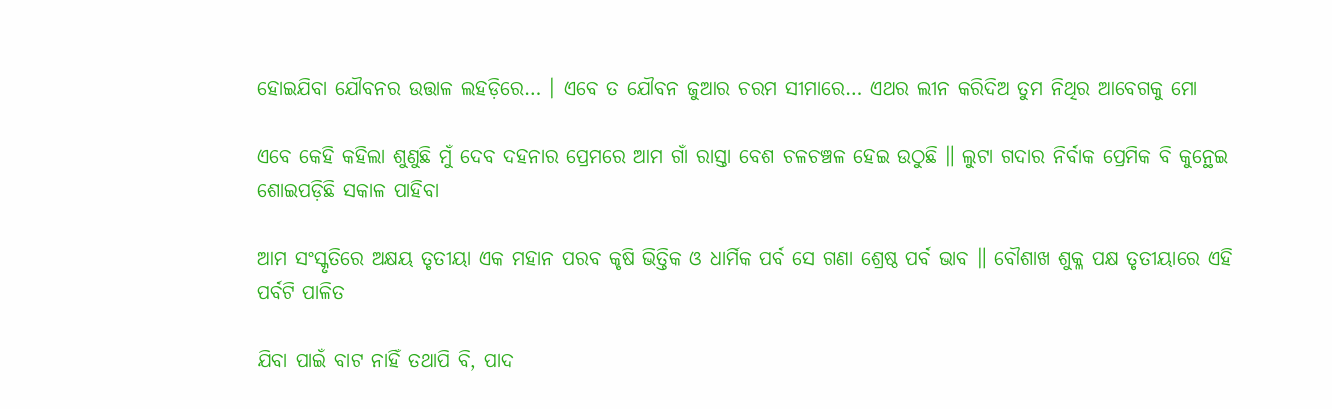ହୋଇଯିବା ଯୌବନର ଉତ୍ତାଳ ଲହଡ଼ିରେ… । ଏବେ ତ ଯୌବନ ଜୁଆର ଚରମ ସୀମାରେ… ଏଥର ଲୀନ କରିଦିଅ ତୁମ ନିଥିର ଆବେଗକୁ ମୋ

ଏବେ କେହି କହିଲା ଶୁଣୁଛି ମୁଁ ଦେବ ଦହନାର ପ୍ରେମରେ ଆମ ଗାଁ ରାସ୍ତା ବେଶ ଚଳଚଞ୍ଚଳ ହେଇ ଉଠୁଛି ॥ ଲୁଟା ଗଦାର ନିର୍ବାକ ପ୍ରେମିକ ବି କୁନ୍ଥେଇ ଶୋଇପଡ଼ିଛି ସକାଳ ପାହିବା

ଆମ ସଂସ୍କୃତିରେ ଅକ୍ଷୟ ତୃତୀୟା ଏକ ମହାନ ପରବ କୃଷି ଭିତ୍ତିକ ଓ ଧାର୍ମିକ ପର୍ବ ସେ ଗଣା ଶ୍ରେଷ୍ଠ ପର୍ବ ଭାବ ॥ ବୌଶାଖ ଶୁକ୍ଳ ପକ୍ଷ ତୃତୀୟାରେ ଏହି ପର୍ବଟି ପାଳିତ

ଯିବା ପାଇଁ ବାଟ ନାହିଁ ତଥାପି ବି, ପାଦ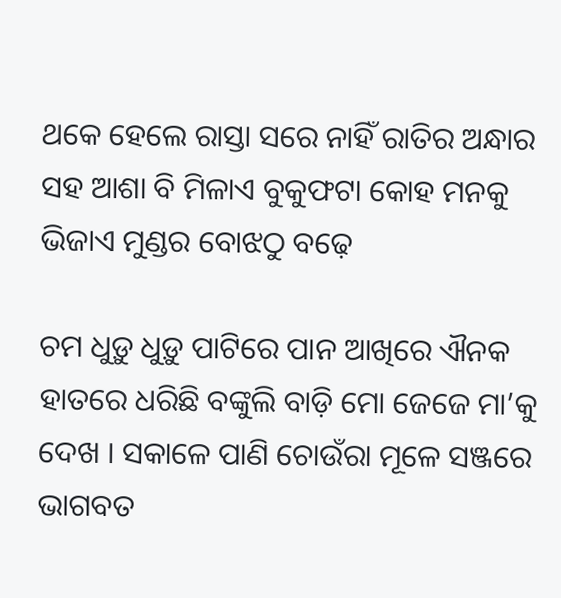ଥକେ ହେଲେ ରାସ୍ତା ସରେ ନାହିଁ ରାତିର ଅନ୍ଧାର ସହ ଆଶା ବି ମିଳାଏ ବୁକୁଫଟା କୋହ ମନକୁ ଭିଜାଏ ମୁଣ୍ଡର ବୋଝଠୁ ବଢ଼େ

ଚମ ଧୁଡ଼ୁ ଧୁଡ଼ୁ ପାଟିରେ ପାନ ଆଖିରେ ଐନକ ହାତରେ ଧରିଛି ବଙ୍କୁଲି ବାଡ଼ି ମୋ ଜେଜେ ମା’କୁ ଦେଖ । ସକାଳେ ପାଣି ଚୋଉଁରା ମୂଳେ ସଞ୍ଜରେ ଭାଗବତ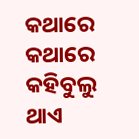କଥାରେ କଥାରେ କହିବୁଲୁ ଥାଏ